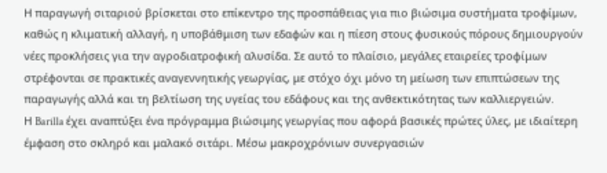Η παραγωγή σιταριού βρίσκεται στο επίκεντρο της προσπάθειας για πιο βιώσιμα συστήματα τροφίμων, καθώς η κλιματική αλλαγή, η υποβάθμιση των εδαφών και η πίεση στους φυσικούς πόρους δημιουργούν νέες προκλήσεις για την αγροδιατροφική αλυσίδα. Σε αυτό το πλαίσιο, μεγάλες εταιρείες τροφίμων στρέφονται σε πρακτικές αναγεννητικής γεωργίας, με στόχο όχι μόνο τη μείωση των επιπτώσεων της παραγωγής αλλά και τη βελτίωση της υγείας του εδάφους και της ανθεκτικότητας των καλλιεργειών.
Η Barilla έχει αναπτύξει ένα πρόγραμμα βιώσιμης γεωργίας που αφορά βασικές πρώτες ύλες, με ιδιαίτερη έμφαση στο σκληρό και μαλακό σιτάρι. Μέσω μακροχρόνιων συνεργασιών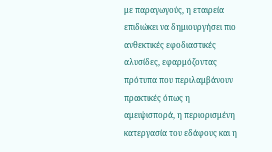με παραγωγούς, η εταιρεία επιδιώκει να δημιουργήσει πιο ανθεκτικές εφοδιαστικές αλυσίδες, εφαρμόζοντας πρότυπα που περιλαμβάνουν πρακτικές όπως η αμειψισπορά, η περιορισμένη κατεργασία του εδάφους και η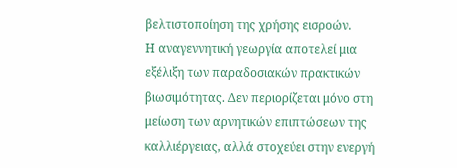βελτιστοποίηση της χρήσης εισροών.
Η αναγεννητική γεωργία αποτελεί μια εξέλιξη των παραδοσιακών πρακτικών βιωσιμότητας. Δεν περιορίζεται μόνο στη μείωση των αρνητικών επιπτώσεων της καλλιέργειας, αλλά στοχεύει στην ενεργή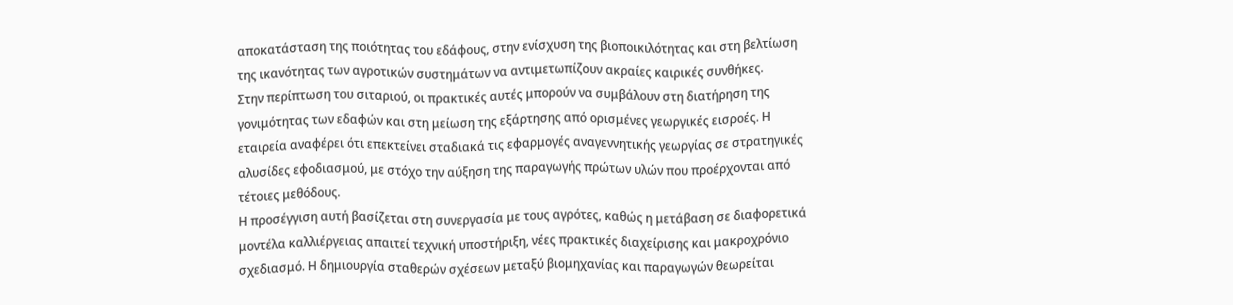αποκατάσταση της ποιότητας του εδάφους, στην ενίσχυση της βιοποικιλότητας και στη βελτίωση της ικανότητας των αγροτικών συστημάτων να αντιμετωπίζουν ακραίες καιρικές συνθήκες.
Στην περίπτωση του σιταριού, οι πρακτικές αυτές μπορούν να συμβάλουν στη διατήρηση της γονιμότητας των εδαφών και στη μείωση της εξάρτησης από ορισμένες γεωργικές εισροές. Η εταιρεία αναφέρει ότι επεκτείνει σταδιακά τις εφαρμογές αναγεννητικής γεωργίας σε στρατηγικές αλυσίδες εφοδιασμού, με στόχο την αύξηση της παραγωγής πρώτων υλών που προέρχονται από τέτοιες μεθόδους.
Η προσέγγιση αυτή βασίζεται στη συνεργασία με τους αγρότες, καθώς η μετάβαση σε διαφορετικά μοντέλα καλλιέργειας απαιτεί τεχνική υποστήριξη, νέες πρακτικές διαχείρισης και μακροχρόνιο σχεδιασμό. Η δημιουργία σταθερών σχέσεων μεταξύ βιομηχανίας και παραγωγών θεωρείται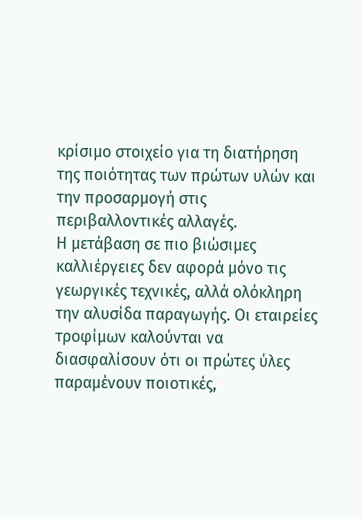κρίσιμο στοιχείο για τη διατήρηση της ποιότητας των πρώτων υλών και την προσαρμογή στις περιβαλλοντικές αλλαγές.
Η μετάβαση σε πιο βιώσιμες καλλιέργειες δεν αφορά μόνο τις γεωργικές τεχνικές, αλλά ολόκληρη την αλυσίδα παραγωγής. Οι εταιρείες τροφίμων καλούνται να διασφαλίσουν ότι οι πρώτες ύλες παραμένουν ποιοτικές,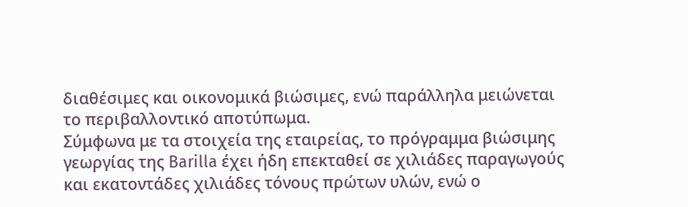διαθέσιμες και οικονομικά βιώσιμες, ενώ παράλληλα μειώνεται το περιβαλλοντικό αποτύπωμα.
Σύμφωνα με τα στοιχεία της εταιρείας, το πρόγραμμα βιώσιμης γεωργίας της Barilla έχει ήδη επεκταθεί σε χιλιάδες παραγωγούς και εκατοντάδες χιλιάδες τόνους πρώτων υλών, ενώ ο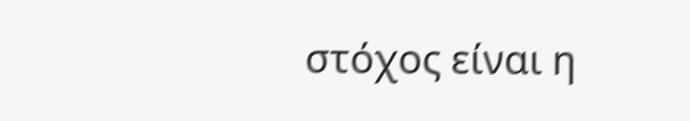στόχος είναι η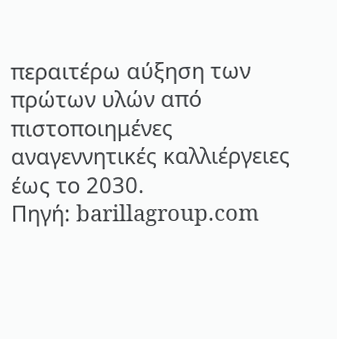περαιτέρω αύξηση των πρώτων υλών από πιστοποιημένες αναγεννητικές καλλιέργειες έως το 2030.
Πηγή: barillagroup.com